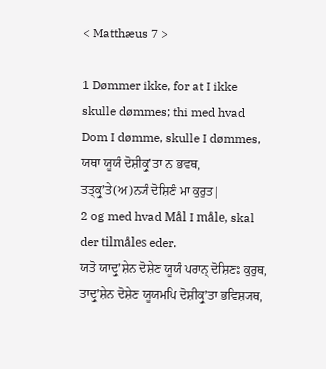< Matthæus 7 >

1 Dømmer ikke, for at I ikke skulle dømmes; thi med hvad Dom I dømme, skulle I dømmes,
ਯਥਾ ਯੂਯੰ ਦੋਸ਼ੀਕ੍ਰੁʼਤਾ ਨ ਭਵਥ, ਤਤ੍ਕ੍ਰੁʼਤੇ(ਅ)ਨ੍ਯੰ ਦੋਸ਼ਿਣੰ ਮਾ ਕੁਰੁਤ|
2 og med hvad Mål I måle, skal der tilmåles eder.
ਯਤੋ ਯਾਦ੍ਰੁʼਸ਼ੇਨ ਦੋਸ਼ੇਣ ਯੂਯੰ ਪਰਾਨ੍ ਦੋਸ਼ਿਣਃ ਕੁਰੁਥ, ਤਾਦ੍ਰੁʼਸ਼ੇਨ ਦੋਸ਼ੇਣ ਯੂਯਮਪਿ ਦੋਸ਼ੀਕ੍ਰੁʼਤਾ ਭਵਿਸ਼੍ਯਥ,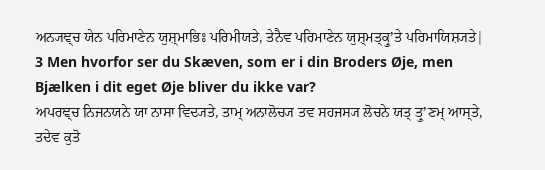ਅਨ੍ਯਞ੍ਚ ਯੇਨ ਪਰਿਮਾਣੇਨ ਯੁਸ਼੍ਮਾਭਿਃ ਪਰਿਮੀਯਤੇ, ਤੇਨੈਵ ਪਰਿਮਾਣੇਨ ਯੁਸ਼੍ਮਤ੍ਕ੍ਰੁʼਤੇ ਪਰਿਮਾਯਿਸ਼੍ਯਤੇ|
3 Men hvorfor ser du Skæven, som er i din Broders Øje, men Bjælken i dit eget Øje bliver du ikke var?
ਅਪਰਞ੍ਚ ਨਿਜਨਯਨੇ ਯਾ ਨਾਸਾ ਵਿਦ੍ਯਤੇ, ਤਾਮ੍ ਅਨਾਲੋਚ੍ਯ ਤਵ ਸਹਜਸ੍ਯ ਲੋਚਨੇ ਯਤ੍ ਤ੍ਰੁʼਣਮ੍ ਆਸ੍ਤੇ, ਤਦੇਵ ਕੁਤੋ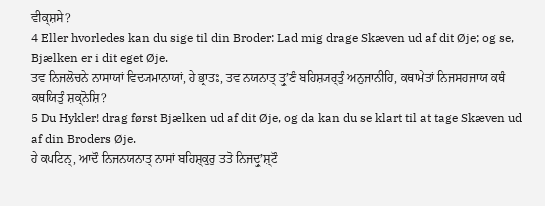ਵੀਕ੍ਸ਼ਸੇ?
4 Eller hvorledes kan du sige til din Broder: Lad mig drage Skæven ud af dit Øje; og se, Bjælken er i dit eget Øje.
ਤਵ ਨਿਜਲੋਚਨੇ ਨਾਸਾਯਾਂ ਵਿਦ੍ਯਮਾਨਾਯਾਂ, ਹੇ ਭ੍ਰਾਤਃ, ਤਵ ਨਯਨਾਤ੍ ਤ੍ਰੁʼਣੰ ਬਹਿਸ਼੍ਯਰ੍ਤੁੰ ਅਨੁਜਾਨੀਹਿ, ਕਥਾਮੇਤਾਂ ਨਿਜਸਹਜਾਯ ਕਥੰ ਕਥਯਿਤੁੰ ਸ਼ਕ੍ਨੋਸ਼ਿ?
5 Du Hykler! drag først Bjælken ud af dit Øje, og da kan du se klart til at tage Skæven ud af din Broders Øje.
ਹੇ ਕਪਟਿਨ੍, ਆਦੌ ਨਿਜਨਯਨਾਤ੍ ਨਾਸਾਂ ਬਹਿਸ਼੍ਕੁਰੁ ਤਤੋ ਨਿਜਦ੍ਰੁʼਸ਼੍ਟੌ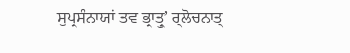ਸੁਪ੍ਰਸੰਨਾਯਾਂ ਤਵ ਭ੍ਰਾਤ੍ਰੁʼ ਰ੍ਲੋਚਨਾਤ੍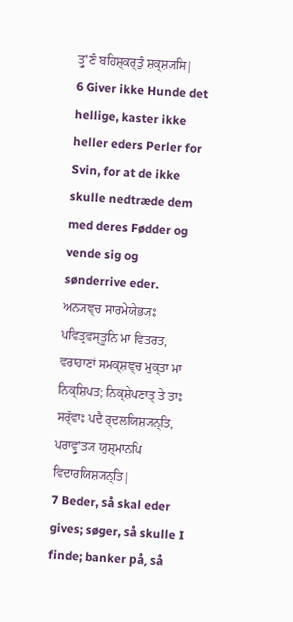ਤ੍ਰੁʼਣੰ ਬਹਿਸ਼੍ਕਰ੍ਤੁੰ ਸ਼ਕ੍ਸ਼੍ਯਸਿ|
6 Giver ikke Hunde det hellige, kaster ikke heller eders Perler for Svin, for at de ikke skulle nedtræde dem med deres Fødder og vende sig og sønderrive eder.
ਅਨ੍ਯਞ੍ਚ ਸਾਰਮੇਯੇਭ੍ਯਃ ਪਵਿਤ੍ਰਵਸ੍ਤੂਨਿ ਮਾ ਵਿਤਰਤ, ਵਰਾਹਾਣਾਂ ਸਮਕ੍ਸ਼ਞ੍ਚ ਮੁਕ੍ਤਾ ਮਾ ਨਿਕ੍ਸ਼ਿਪਤ; ਨਿਕ੍ਸ਼ੇਪਣਾਤ੍ ਤੇ ਤਾਃ ਸਰ੍ੱਵਾਃ ਪਦੈ ਰ੍ਦਲਯਿਸ਼੍ਯਨ੍ਤਿ, ਪਰਾਵ੍ਰੁʼਤ੍ਯ ਯੁਸ਼੍ਮਾਨਪਿ ਵਿਦਾਰਯਿਸ਼੍ਯਨ੍ਤਿ|
7 Beder, så skal eder gives; søger, så skulle I finde; banker på, så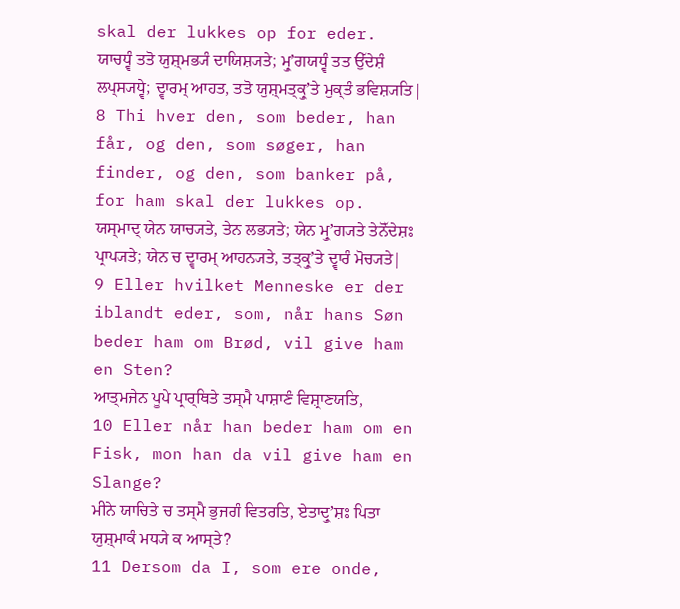skal der lukkes op for eder.
ਯਾਚਧ੍ਵੰ ਤਤੋ ਯੁਸ਼੍ਮਭ੍ਯੰ ਦਾਯਿਸ਼੍ਯਤੇ; ਮ੍ਰੁʼਗਯਧ੍ਵੰ ਤਤ ਉੱਦੇਸ਼ੰ ਲਪ੍ਸ੍ਯਧ੍ਵੇ; ਦ੍ਵਾਰਮ੍ ਆਹਤ, ਤਤੋ ਯੁਸ਼੍ਮਤ੍ਕ੍ਰੁʼਤੇ ਮੁਕ੍ਤੰ ਭਵਿਸ਼੍ਯਤਿ|
8 Thi hver den, som beder, han får, og den, som søger, han finder, og den, som banker på, for ham skal der lukkes op.
ਯਸ੍ਮਾਦ੍ ਯੇਨ ਯਾਚ੍ਯਤੇ, ਤੇਨ ਲਭ੍ਯਤੇ; ਯੇਨ ਮ੍ਰੁʼਗ੍ਯਤੇ ਤੇਨੋੱਦੇਸ਼ਃ ਪ੍ਰਾਪ੍ਯਤੇ; ਯੇਨ ਚ ਦ੍ਵਾਰਮ੍ ਆਹਨ੍ਯਤੇ, ਤਤ੍ਕ੍ਰੁʼਤੇ ਦ੍ਵਾਰੰ ਮੋਚ੍ਯਤੇ|
9 Eller hvilket Menneske er der iblandt eder, som, når hans Søn beder ham om Brød, vil give ham en Sten?
ਆਤ੍ਮਜੇਨ ਪੂਪੇ ਪ੍ਰਾਰ੍ਥਿਤੇ ਤਸ੍ਮੈ ਪਾਸ਼ਾਣੰ ਵਿਸ਼੍ਰਾਣਯਤਿ,
10 Eller når han beder ham om en Fisk, mon han da vil give ham en Slange?
ਮੀਨੇ ਯਾਚਿਤੇ ਚ ਤਸ੍ਮੈ ਭੁਜਗੰ ਵਿਤਰਤਿ, ਏਤਾਦ੍ਰੁʼਸ਼ਃ ਪਿਤਾ ਯੁਸ਼੍ਮਾਕੰ ਮਧ੍ਯੇ ਕ ਆਸ੍ਤੇ?
11 Dersom da I, som ere onde,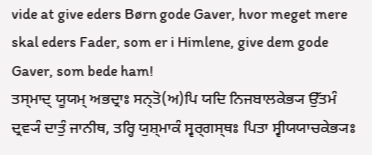vide at give eders Børn gode Gaver, hvor meget mere skal eders Fader, som er i Himlene, give dem gode Gaver, som bede ham!
ਤਸ੍ਮਾਦ੍ ਯੂਯਮ੍ ਅਭਦ੍ਰਾਃ ਸਨ੍ਤੋ(ਅ)ਪਿ ਯਦਿ ਨਿਜਬਾਲਕੇਭ੍ਯ ਉੱਤਮੰ ਦ੍ਰਵ੍ਯੰ ਦਾਤੁੰ ਜਾਨੀਥ, ਤਰ੍ਹਿ ਯੁਸ਼੍ਮਾਕੰ ਸ੍ਵਰ੍ਗਸ੍ਥਃ ਪਿਤਾ ਸ੍ਵੀਯਯਾਚਕੇਭ੍ਯਃ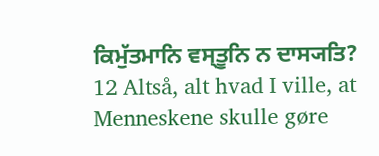ਕਿਮੁੱਤਮਾਨਿ ਵਸ੍ਤੂਨਿ ਨ ਦਾਸ੍ਯਤਿ?
12 Altså, alt hvad I ville, at Menneskene skulle gøre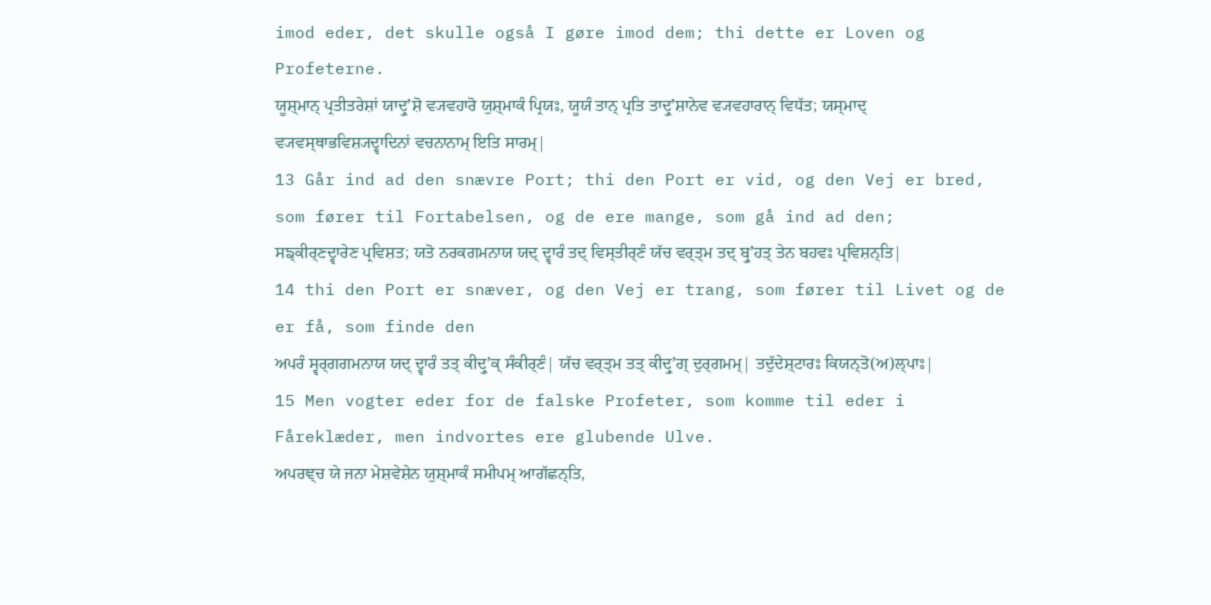imod eder, det skulle også I gøre imod dem; thi dette er Loven og Profeterne.
ਯੂਸ਼੍ਮਾਨ੍ ਪ੍ਰਤੀਤਰੇਸ਼ਾਂ ਯਾਦ੍ਰੁʼਸ਼ੋ ਵ੍ਯਵਹਾਰੋ ਯੁਸ਼੍ਮਾਕੰ ਪ੍ਰਿਯਃ, ਯੂਯੰ ਤਾਨ੍ ਪ੍ਰਤਿ ਤਾਦ੍ਰੁʼਸ਼ਾਨੇਵ ਵ੍ਯਵਹਾਰਾਨ੍ ਵਿਧੱਤ; ਯਸ੍ਮਾਦ੍ ਵ੍ਯਵਸ੍ਥਾਭਵਿਸ਼੍ਯਦ੍ਵਾਦਿਨਾਂ ਵਚਨਾਨਾਮ੍ ਇਤਿ ਸਾਰਮ੍|
13 Går ind ad den snævre Port; thi den Port er vid, og den Vej er bred, som fører til Fortabelsen, og de ere mange, som gå ind ad den;
ਸਙ੍ਕੀਰ੍ਣਦ੍ਵਾਰੇਣ ਪ੍ਰਵਿਸ਼ਤ; ਯਤੋ ਨਰਕਗਮਨਾਯ ਯਦ੍ ਦ੍ਵਾਰੰ ਤਦ੍ ਵਿਸ੍ਤੀਰ੍ਣੰ ਯੱਚ ਵਰ੍ਤ੍ਮ ਤਦ੍ ਬ੍ਰੁʼਹਤ੍ ਤੇਨ ਬਹਵਃ ਪ੍ਰਵਿਸ਼ਨ੍ਤਿ|
14 thi den Port er snæver, og den Vej er trang, som fører til Livet og de er få, som finde den
ਅਪਰੰ ਸ੍ਵਰ੍ਗਗਮਨਾਯ ਯਦ੍ ਦ੍ਵਾਰੰ ਤਤ੍ ਕੀਦ੍ਰੁʼਕ੍ ਸੰਕੀਰ੍ਣੰ| ਯੱਚ ਵਰ੍ਤ੍ਮ ਤਤ੍ ਕੀਦ੍ਰੁʼਗ੍ ਦੁਰ੍ਗਮਮ੍| ਤਦੁੱਦੇਸ਼੍ਟਾਰਃ ਕਿਯਨ੍ਤੋ(ਅ)ਲ੍ਪਾਃ|
15 Men vogter eder for de falske Profeter, som komme til eder i Fåreklæder, men indvortes ere glubende Ulve.
ਅਪਰਞ੍ਚ ਯੇ ਜਨਾ ਮੇਸ਼ਵੇਸ਼ੇਨ ਯੁਸ਼੍ਮਾਕੰ ਸਮੀਪਮ੍ ਆਗੱਛਨ੍ਤਿ,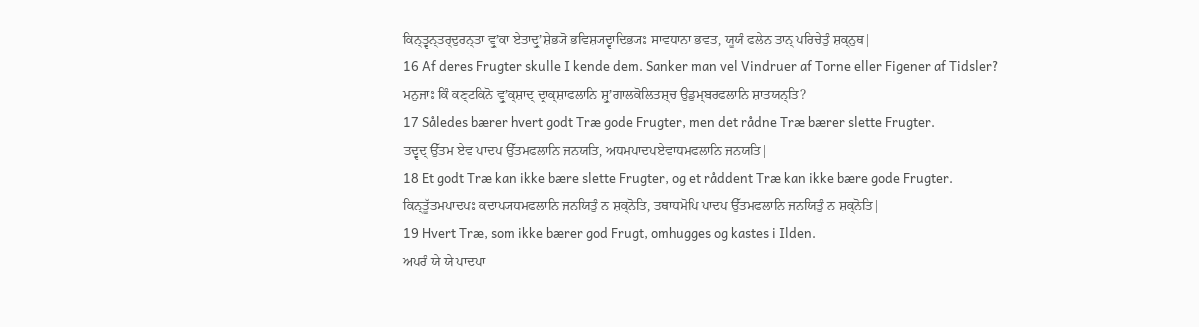ਕਿਨ੍ਤ੍ਵਨ੍ਤਰ੍ਦੁਰਨ੍ਤਾ ਵ੍ਰੁʼਕਾ ਏਤਾਦ੍ਰੁʼਸ਼ੇਭ੍ਯੋ ਭਵਿਸ਼੍ਯਦ੍ਵਾਦਿਭ੍ਯਃ ਸਾਵਧਾਨਾ ਭਵਤ, ਯੂਯੰ ਫਲੇਨ ਤਾਨ੍ ਪਰਿਚੇਤੁੰ ਸ਼ਕ੍ਨੁਥ|
16 Af deres Frugter skulle I kende dem. Sanker man vel Vindruer af Torne eller Figener af Tidsler?
ਮਨੁਜਾਃ ਕਿੰ ਕਣ੍ਟਕਿਨੋ ਵ੍ਰੁʼਕ੍ਸ਼ਾਦ੍ ਦ੍ਰਾਕ੍ਸ਼ਾਫਲਾਨਿ ਸ਼੍ਰੁʼਗਾਲਕੋਲਿਤਸ਼੍ਚ ਉਡੁਮ੍ਬਰਫਲਾਨਿ ਸ਼ਾਤਯਨ੍ਤਿ?
17 Således bærer hvert godt Træ gode Frugter, men det rådne Træ bærer slette Frugter.
ਤਦ੍ਵਦ੍ ਉੱਤਮ ਏਵ ਪਾਦਪ ਉੱਤਮਫਲਾਨਿ ਜਨਯਤਿ, ਅਧਮਪਾਦਪਏਵਾਧਮਫਲਾਨਿ ਜਨਯਤਿ|
18 Et godt Træ kan ikke bære slette Frugter, og et råddent Træ kan ikke bære gode Frugter.
ਕਿਨ੍ਤੂੱਤਮਪਾਦਪਃ ਕਦਾਪ੍ਯਧਮਫਲਾਨਿ ਜਨਯਿਤੁੰ ਨ ਸ਼ਕ੍ਨੋਤਿ, ਤਥਾਧਮੋਪਿ ਪਾਦਪ ਉੱਤਮਫਲਾਨਿ ਜਨਯਿਤੁੰ ਨ ਸ਼ਕ੍ਨੋਤਿ|
19 Hvert Træ, som ikke bærer god Frugt, omhugges og kastes i Ilden.
ਅਪਰੰ ਯੇ ਯੇ ਪਾਦਪਾ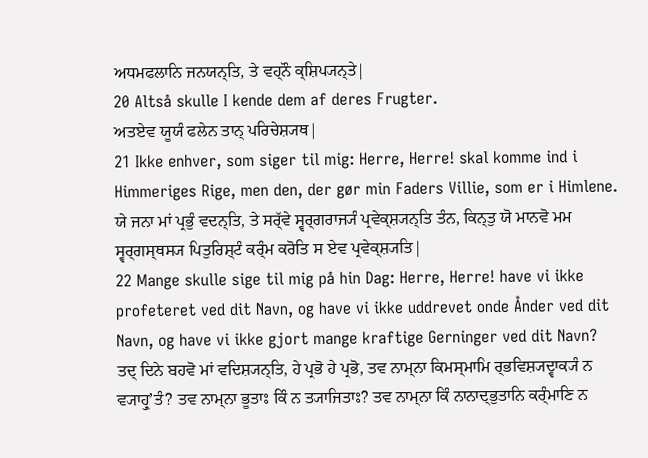ਅਧਮਫਲਾਨਿ ਜਨਯਨ੍ਤਿ, ਤੇ ਵਹ੍ਨੌ ਕ੍ਸ਼ਿਪ੍ਯਨ੍ਤੇ|
20 Altså skulle I kende dem af deres Frugter.
ਅਤਏਵ ਯੂਯੰ ਫਲੇਨ ਤਾਨ੍ ਪਰਿਚੇਸ਼੍ਯਥ|
21 Ikke enhver, som siger til mig: Herre, Herre! skal komme ind i Himmeriges Rige, men den, der gør min Faders Villie, som er i Himlene.
ਯੇ ਜਨਾ ਮਾਂ ਪ੍ਰਭੁੰ ਵਦਨ੍ਤਿ, ਤੇ ਸਰ੍ੱਵੇ ਸ੍ਵਰ੍ਗਰਾਜ੍ਯੰ ਪ੍ਰਵੇਕ੍ਸ਼੍ਯਨ੍ਤਿ ਤੰਨ, ਕਿਨ੍ਤੁ ਯੋ ਮਾਨਵੋ ਮਮ ਸ੍ਵਰ੍ਗਸ੍ਥਸ੍ਯ ਪਿਤੁਰਿਸ਼੍ਟੰ ਕਰ੍ੰਮ ਕਰੋਤਿ ਸ ਏਵ ਪ੍ਰਵੇਕ੍ਸ਼੍ਯਤਿ|
22 Mange skulle sige til mig på hin Dag: Herre, Herre! have vi ikke profeteret ved dit Navn, og have vi ikke uddrevet onde Ånder ved dit Navn, og have vi ikke gjort mange kraftige Gerninger ved dit Navn?
ਤਦ੍ ਦਿਨੇ ਬਹਵੋ ਮਾਂ ਵਦਿਸ਼੍ਯਨ੍ਤਿ, ਹੇ ਪ੍ਰਭੋ ਹੇ ਪ੍ਰਭੋ, ਤਵ ਨਾਮ੍ਨਾ ਕਿਮਸ੍ਮਾਮਿ ਰ੍ਭਵਿਸ਼੍ਯਦ੍ਵਾਕ੍ਯੰ ਨ ਵ੍ਯਾਹ੍ਰੁʼਤੰ? ਤਵ ਨਾਮ੍ਨਾ ਭੂਤਾਃ ਕਿੰ ਨ ਤ੍ਯਾਜਿਤਾਃ? ਤਵ ਨਾਮ੍ਨਾ ਕਿੰ ਨਾਨਾਦ੍ਭੁਤਾਨਿ ਕਰ੍ੰਮਾਣਿ ਨ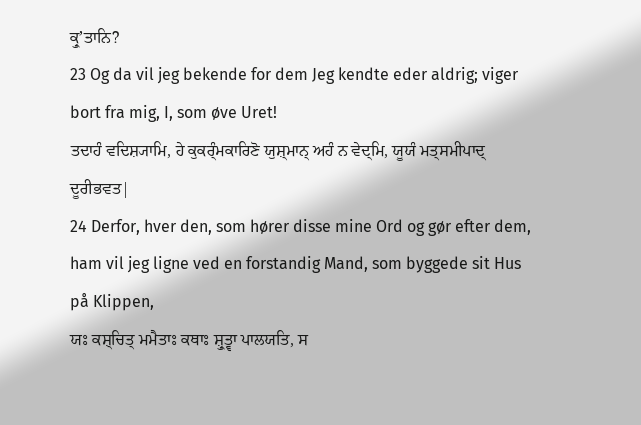ਕ੍ਰੁʼਤਾਨਿ?
23 Og da vil jeg bekende for dem Jeg kendte eder aldrig; viger bort fra mig, I, som øve Uret!
ਤਦਾਹੰ ਵਦਿਸ਼੍ਯਾਮਿ, ਹੇ ਕੁਕਰ੍ੰਮਕਾਰਿਣੋ ਯੁਸ਼੍ਮਾਨ੍ ਅਹੰ ਨ ਵੇਦ੍ਮਿ, ਯੂਯੰ ਮਤ੍ਸਮੀਪਾਦ੍ ਦੂਰੀਭਵਤ|
24 Derfor, hver den, som hører disse mine Ord og gør efter dem, ham vil jeg ligne ved en forstandig Mand, som byggede sit Hus på Klippen,
ਯਃ ਕਸ਼੍ਚਿਤ੍ ਮਮੈਤਾਃ ਕਥਾਃ ਸ਼੍ਰੁਤ੍ਵਾ ਪਾਲਯਤਿ, ਸ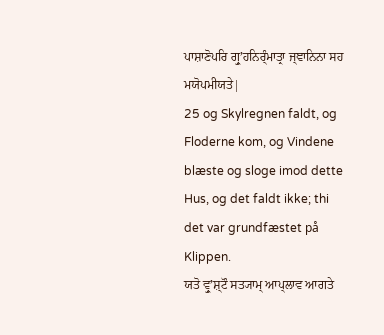ਪਾਸ਼ਾਣੋਪਰਿ ਗ੍ਰੁʼਹਨਿਰ੍ੰਮਾਤ੍ਰਾ ਜ੍ਞਾਨਿਨਾ ਸਹ ਮਯੋਪਮੀਯਤੇ|
25 og Skylregnen faldt, og Floderne kom, og Vindene blæste og sloge imod dette Hus, og det faldt ikke; thi det var grundfæstet på Klippen.
ਯਤੋ ਵ੍ਰੁʼਸ਼੍ਟੌ ਸਤ੍ਯਾਮ੍ ਆਪ੍ਲਾਵ ਆਗਤੇ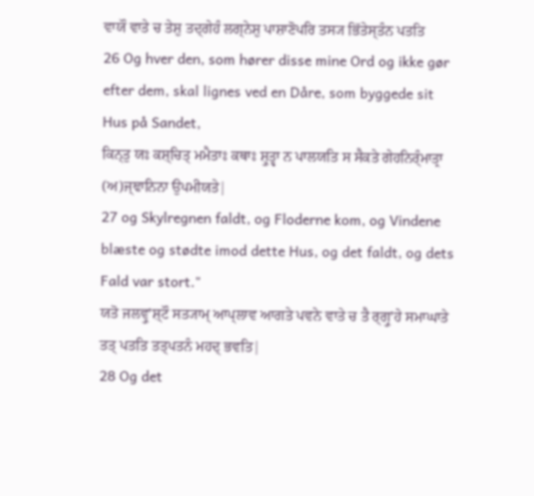ਵਾਯੌ ਵਾਤੇ ਚ ਤੇਸ਼ੁ ਤਦ੍ਗੇਹੰ ਲਗ੍ਨੇਸ਼ੁ ਪਾਸ਼ਾਣੋਪਰਿ ਤਸ੍ਯ ਭਿੱਤੇਸ੍ਤੰਨ ਪਤਤਿ
26 Og hver den, som hører disse mine Ord og ikke gør efter dem, skal lignes ved en Dåre, som byggede sit Hus på Sandet,
ਕਿਨ੍ਤੁ ਯਃ ਕਸ਼੍ਚਿਤ੍ ਮਮੈਤਾਃ ਕਥਾਃ ਸ਼੍ਰੁਤ੍ਵਾ ਨ ਪਾਲਯਤਿ ਸ ਸੈਕਤੇ ਗੇਹਨਿਰ੍ੰਮਾਤ੍ਰਾ (ਅ)ਜ੍ਞਾਨਿਨਾ ਉਪਮੀਯਤੇ|
27 og Skylregnen faldt, og Floderne kom, og Vindene blæste og stødte imod dette Hus, og det faldt, og dets Fald var stort."
ਯਤੋ ਜਲਵ੍ਰੁʼਸ਼੍ਟੌ ਸਤ੍ਯਾਮ੍ ਆਪ੍ਲਾਵ ਆਗਤੇ ਪਵਨੇ ਵਾਤੇ ਚ ਤੈ ਰ੍ਗ੍ਰੁʼਹੇ ਸਮਾਘਾਤੇ ਤਤ੍ ਪਤਤਿ ਤਤ੍ਪਤਨੰ ਮਹਦ੍ ਭਵਤਿ|
28 Og det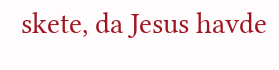skete, da Jesus havde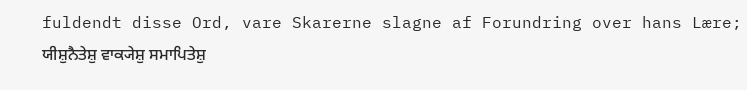fuldendt disse Ord, vare Skarerne slagne af Forundring over hans Lære;
ਯੀਸ਼ੁਨੈਤੇਸ਼ੁ ਵਾਕ੍ਯੇਸ਼ੁ ਸਮਾਪਿਤੇਸ਼ੁ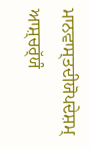ਮਾਨਵਾਸ੍ਤਦੀਯੋਪਦੇਸ਼ਮ੍ ਆਸ਼੍ਚਰ੍ੱਯੰ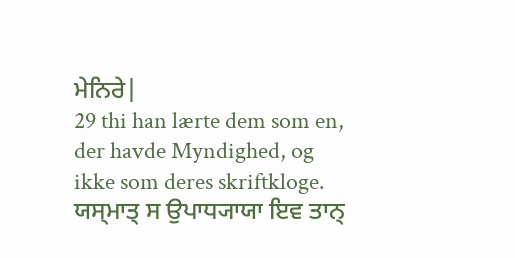ਮੇਨਿਰੇ|
29 thi han lærte dem som en, der havde Myndighed, og ikke som deres skriftkloge.
ਯਸ੍ਮਾਤ੍ ਸ ਉਪਾਧ੍ਯਾਯਾ ਇਵ ਤਾਨ੍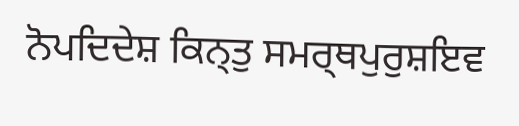ਨੋਪਦਿਦੇਸ਼ ਕਿਨ੍ਤੁ ਸਮਰ੍ਥਪੁਰੁਸ਼ਇਵ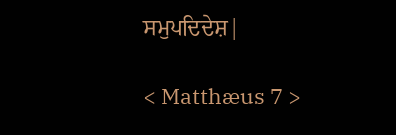ਸਮੁਪਦਿਦੇਸ਼|

< Matthæus 7 >